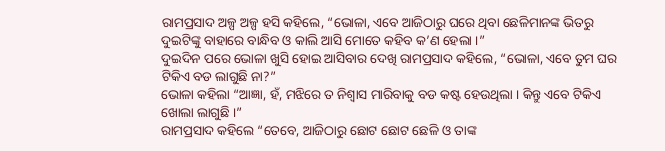ରାମପ୍ରସାଦ ଅଳ୍ପ ଅଳ୍ପ ହସି କହିଲେ, “ଭୋଳା, ଏବେ ଆଜିଠାରୁ ଘରେ ଥିବା ଛେଳିମାନଙ୍କ ଭିତରୁ ଦୁଇଟିଙ୍କୁ ବାହାରେ ବାନ୍ଧିବ ଓ କାଲି ଆସି ମୋତେ କହିବ କ’ଣ ହେଲା ।”
ଦୁଇଦିନ ପରେ ଭୋଳା ଖୁସି ହୋଇ ଆସିବାର ଦେଖି ରାମପ୍ରସାଦ କହିଲେ, “ଭୋଳା, ଏବେ ତୁମ ଘର ଟିକିଏ ବଡ ଲାଗୁଛି ନା?”
ଭୋଳା କହିଲା “ଆଜ୍ଞା, ହଁ, ମଝିରେ ତ ନିଶ୍ୱାସ ମାରିବାକୁ ବଡ କଷ୍ଟ ହେଉଥିଲା । କିନ୍ତୁ ଏବେ ଟିକିଏ ଖୋଲା ଲାଗୁଛି ।”
ରାମପ୍ରସାଦ କହିଲେ “ତେବେ, ଆଜିଠାରୁ ଛୋଟ ଛୋଟ ଛେଳି ଓ ତାଙ୍କ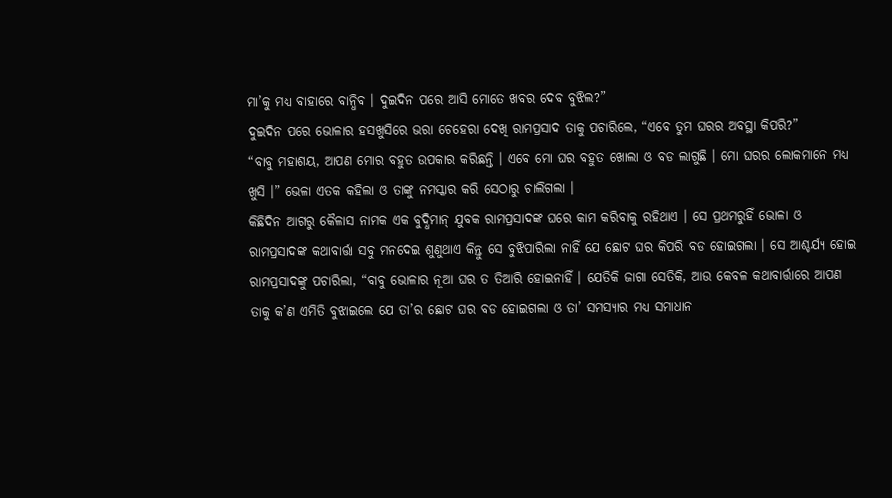ମା’କୁ ମଧ୍ୟ ବାହାରେ ବାନ୍ଧିବ । ଦୁଇଦିନ ପରେ ଆସି ମୋତେ ଖବର ଦେବ ବୁଝିଲ?”
ଦୁଇଦିନ ପରେ ଭୋଳାର ହସଖୁସିରେ ଭରା ଚେହେରା ଦେଖି ରାମପ୍ରସାଦ ତାକୁ ପଚାରିଲେ, “ଏବେ ତୁମ ଘରର ଅବସ୍ଥା କିପରି?”
“ବାବୁ ମହାଶୟ, ଆପଣ ମୋର ବହୁତ ଉପକାର କରିଛନ୍ତି । ଏବେ ମୋ ଘର ବହୁତ ଖୋଲା ଓ ବଡ ଲାଗୁଛି । ମୋ ଘରର ଲୋକମାନେ ମଧ୍ୟ ଖୁସି ।” ଭେଳା ଏତକ କହିଲା ଓ ତାଙ୍କୁ ନମସ୍କାର କରି ସେଠାରୁ ଚାଲିଗଲା ।
କିଛିଦିନ ଆଗରୁ କୈଳାସ ନାମକ ଏକ ବୁଦ୍ଧିମାନ୍ ଯୁବକ ରାମପ୍ରସାଦଙ୍କ ଘରେ କାମ କରିବାକୁ ରହିଥାଏ । ସେ ପ୍ରଥମରୁହିଁ ଭୋଳା ଓ ରାମପ୍ରସାଦଙ୍କ କଥାବାର୍ତ୍ତା ସବୁ ମନଦେଇ ଶୁଣୁଥାଏ କିନ୍ତୁ ସେ ବୁଝିପାରିଲା ନାହିଁ ଯେ ଛୋଟ ଘର କିପରି ବଡ ହୋଇଗଲା । ସେ ଆଶ୍ଚର୍ଯ୍ୟ ହୋଇ ରାମପ୍ରସାଦଙ୍କୁ ପଚାରିଲା, “ବାବୁ ଭୋଳାର ନୂଆ ଘର ତ ତିଆରି ହୋଇନାହିଁ । ଯେତିକି ଜାଗା ସେତିକି, ଆଉ କେବଳ କଥାବାର୍ତ୍ତାରେ ଆପଣ ତାକୁ କ’ଣ ଏମିତି ବୁଝାଇଲେ ଯେ ତା’ର ଛୋଟ ଘର ବଡ ହୋଇଗଲା ଓ ତା’ ସମସ୍ୟାର ମଧ୍ୟ ସମାଧାନ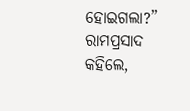ହୋଇଗଲା?”
ରାମପ୍ରସାଦ କହିଲେ,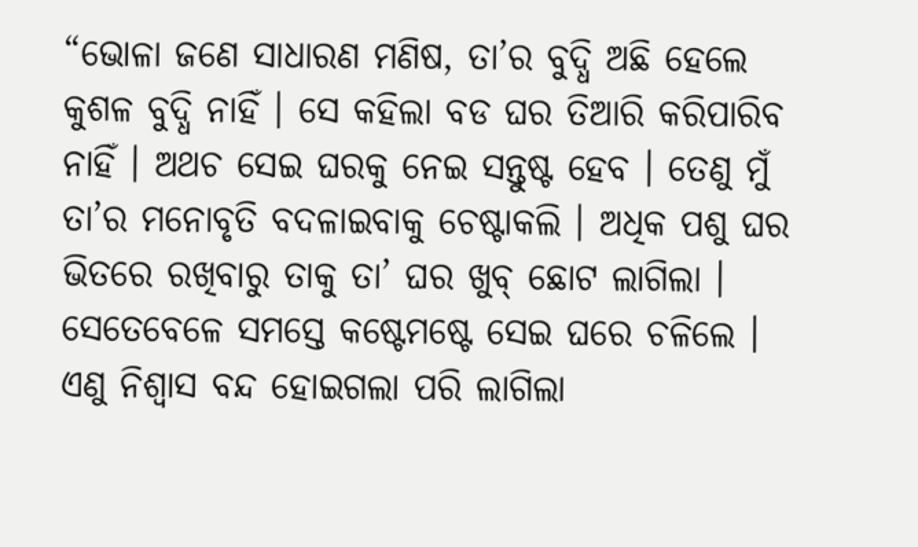“ଭୋଳା ଜଣେ ସାଧାରଣ ମଣିଷ, ତା’ର ବୁଦ୍ଧି ଅଛି ହେଲେ କୁଶଳ ବୁଦ୍ଧି ନାହିଁ । ସେ କହିଲା ବଡ ଘର ତିଆରି କରିପାରିବ ନାହିଁ । ଅଥଚ ସେଇ ଘରକୁ ନେଇ ସନ୍ତୁଷ୍ଟ ହେବ । ତେଣୁ ମୁଁ ତା’ର ମନୋବୃତି ବଦଳାଇବାକୁ ଚେଷ୍ଟାକଲି । ଅଧିକ ପଶୁ ଘର ଭିତରେ ରଖିବାରୁ ତାକୁ ତା’ ଘର ଖୁବ୍ ଛୋଟ ଲାଗିଲା । ସେତେବେଳେ ସମସ୍ତେ କଷ୍ଟେମଷ୍ଟେ ସେଇ ଘରେ ଚଳିଲେ । ଏଣୁ ନିଶ୍ୱାସ ବନ୍ଦ ହୋଇଗଲା ପରି ଲାଗିଲା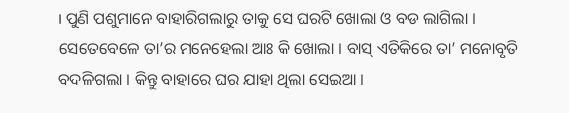। ପୁଣି ପଶୁମାନେ ବାହାରିଗଲାରୁ ତାକୁ ସେ ଘରଟି ଖୋଲା ଓ ବଡ ଲାଗିଲା । ସେତେବେଳେ ତା’ର ମନେହେଲା ଆଃ କି ଖୋଲା । ବାସ୍ ଏତିକିରେ ତା’ ମନୋବୃତି ବଦଳିଗଲା । କିନ୍ତୁ ବାହାରେ ଘର ଯାହା ଥିଲା ସେଇଆ ।